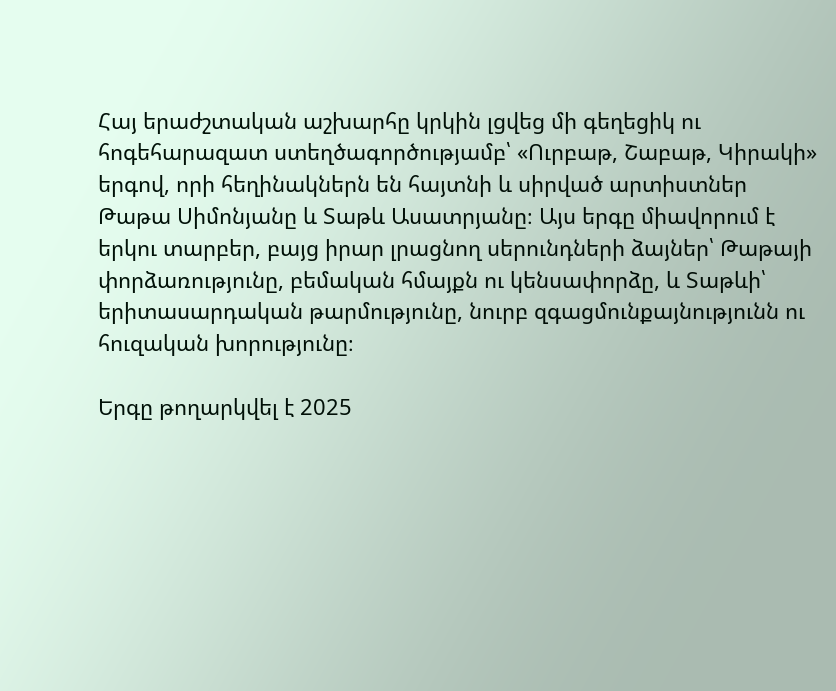Հայ երաժշտական աշխարհը կրկին լցվեց մի գեղեցիկ ու հոգեհարազատ ստեղծագործությամբ՝ «Ուրբաթ, Շաբաթ, Կիրակի» երգով, որի հեղինակներն են հայտնի և սիրված արտիստներ Թաթա Սիմոնյանը և Տաթև Ասատրյանը։ Այս երգը միավորում է երկու տարբեր, բայց իրար լրացնող սերունդների ձայներ՝ Թաթայի փորձառությունը, բեմական հմայքն ու կենսափորձը, և Տաթևի՝ երիտասարդական թարմությունը, նուրբ զգացմունքայնությունն ու հուզական խորությունը։

Երգը թողարկվել է 2025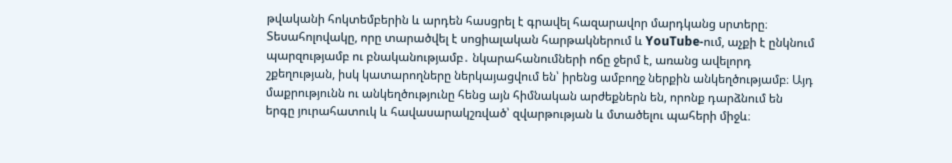թվականի հոկտեմբերին և արդեն հասցրել է գրավել հազարավոր մարդկանց սրտերը։ Տեսահոլովակը, որը տարածվել է սոցիալական հարթակներում և YouTube-ում, աչքի է ընկնում պարզությամբ ու բնականությամբ․ նկարահանումների ոճը ջերմ է, առանց ավելորդ շքեղության, իսկ կատարողները ներկայացվում են՝ իրենց ամբողջ ներքին անկեղծությամբ։ Այդ մաքրությունն ու անկեղծությունը հենց այն հիմնական արժեքներն են, որոնք դարձնում են երգը յուրահատուկ և հավասարակշռված՝ զվարթության և մտածելու պահերի միջև։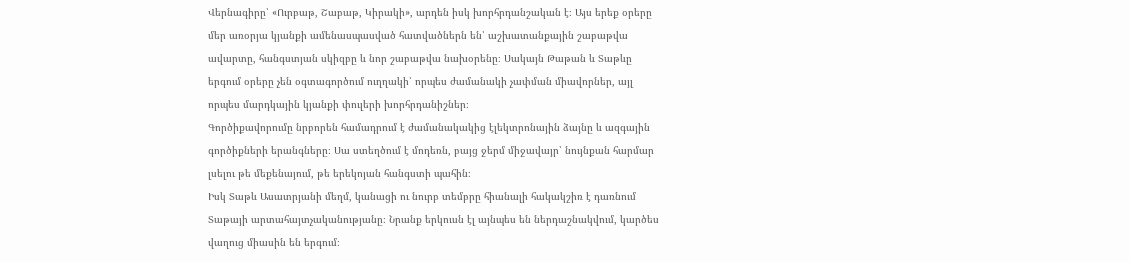Վերնագիրը՝ «Ուրբաթ, Շաբաթ, Կիրակի», արդեն իսկ խորհրդանշական է։ Այս երեք օրերը մեր առօրյա կյանքի ամենասպասված հատվածներն են՝ աշխատանքային շաբաթվա ավարտը, հանգստյան սկիզբը և նոր շաբաթվա նախօրենը։ Սակայն Թաթան և Տաթևը երգում օրերը չեն օգտագործում ուղղակի՝ որպես ժամանակի չափման միավորներ, այլ որպես մարդկային կյանքի փուլերի խորհրդանիշներ։
Գործիքավորումը նրբորեն համադրում է ժամանակակից էլեկտրոնային ձայնը և ազգային գործիքների երանգները։ Սա ստեղծում է մոդեռն, բայց ջերմ միջավայր՝ նույնքան հարմար լսելու թե մեքենայում, թե երեկոյան հանգստի պահին։
Իսկ Տաթև Ասատրյանի մեղմ, կանացի ու նուրբ տեմբրը հիանալի հակակշիռ է դառնում Տաթայի արտահայտչականությանը։ Նրանք երկուսն էլ այնպես են ներդաշնակվում, կարծես վաղուց միասին են երգում։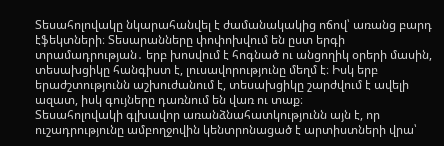Տեսահոլովակը նկարահանվել է ժամանակակից ոճով՝ առանց բարդ էֆեկտների։ Տեսարանները փոփոխվում են ըստ երգի տրամադրության․ երբ խոսվում է հոգնած ու անցողիկ օրերի մասին, տեսախցիկը հանգիստ է, լուսավորությունը մեղմ է։ Իսկ երբ երաժշտությունն աշխուժանում է, տեսախցիկը շարժվում է ավելի ազատ, իսկ գույները դառնում են վառ ու տաք։
Տեսահոլովակի գլխավոր առանձնահատկությունն այն է, որ ուշադրությունը ամբողջովին կենտրոնացած է արտիստների վրա՝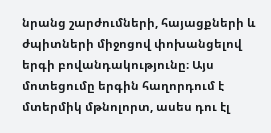նրանց շարժումների, հայացքների և ժպիտների միջոցով փոխանցելով երգի բովանդակությունը։ Այս մոտեցումը երգին հաղորդում է մտերմիկ մթնոլորտ, ասես դու էլ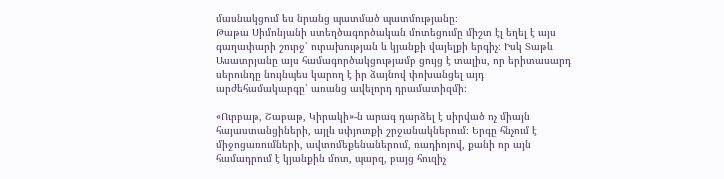մասնակցում ես նրանց պատմած պատմությանը։
Թաթա Սիմոնյանի ստեղծագործական մոտեցումը միշտ էլ եղել է այս գաղափարի շուրջ՝ ուրախության և կյանքի վայելքի երգիչ։ Իսկ Տաթև Ասատրյանը այս համագործակցությամբ ցույց է տալիս, որ երիտասարդ սերունդը նույնպես կարող է իր ձայնով փոխանցել այդ արժեհամակարգը՝ առանց ավելորդ դրամատիզմի։

«Ուրբաթ, Շաբաթ, Կիրակի»-ն արագ դարձել է սիրված ոչ միայն հայաստանցիների, այլև սփյուռքի շրջանակներում։ Երգը հնչում է միջոցառումների, ավտոմեքենաներում, ռադիոյով, քանի որ այն համադրում է կյանքին մոտ, պարզ, բայց հուզիչ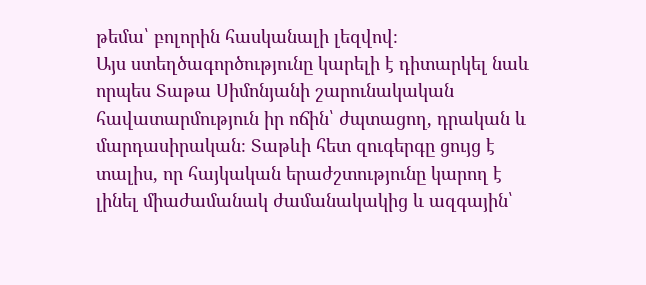թեմա՝ բոլորին հասկանալի լեզվով։
Այս ստեղծագործությունը կարելի է դիտարկել նաև որպես Տաթա Սիմոնյանի շարունակական հավատարմություն իր ոճին՝ ժպտացող, դրական և մարդասիրական։ Տաթևի հետ զուգերգը ցույց է տալիս, որ հայկական երաժշտությունը կարող է լինել միաժամանակ ժամանակակից և ազգային՝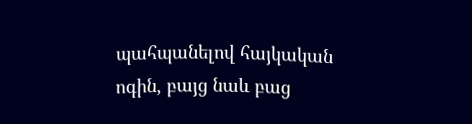պահպանելով հայկական ոգին, բայց նաև բաց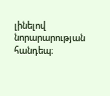լինելով նորարարության հանդեպ։